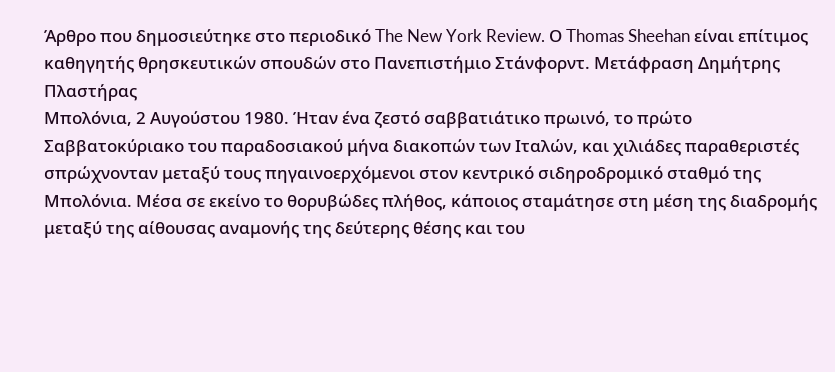Άρθρο που δημοσιεύτηκε στο περιοδικό The New York Review. Ο Thomas Sheehan είναι επίτιμος καθηγητής θρησκευτικών σπουδών στο Πανεπιστήμιο Στάνφορντ. Μετάφραση Δημήτρης Πλαστήρας
Μπολόνια, 2 Αυγούστου 1980. Ήταν ένα ζεστό σαββατιάτικο πρωινό, το πρώτο Σαββατοκύριακο του παραδοσιακού μήνα διακοπών των Ιταλών, και χιλιάδες παραθεριστές σπρώχνονταν μεταξύ τους πηγαινοερχόμενοι στον κεντρικό σιδηροδρομικό σταθμό της Μπολόνια. Μέσα σε εκείνο το θορυβώδες πλήθος, κάποιος σταμάτησε στη μέση της διαδρομής μεταξύ της αίθουσας αναμονής της δεύτερης θέσης και του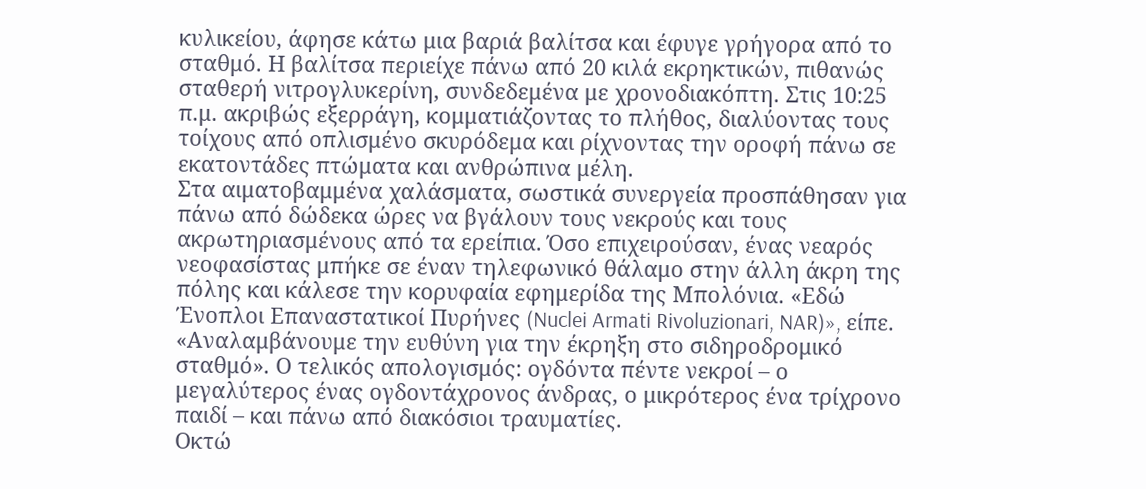κυλικείου, άφησε κάτω μια βαριά βαλίτσα και έφυγε γρήγορα από το σταθμό. Η βαλίτσα περιείχε πάνω από 20 κιλά εκρηκτικών, πιθανώς σταθερή νιτρογλυκερίνη, συνδεδεμένα με χρονοδιακόπτη. Στις 10:25 π.μ. ακριβώς εξερράγη, κομματιάζοντας το πλήθος, διαλύοντας τους τοίχους από οπλισμένο σκυρόδεμα και ρίχνοντας την οροφή πάνω σε εκατοντάδες πτώματα και ανθρώπινα μέλη.
Στα αιματοβαμμένα χαλάσματα, σωστικά συνεργεία προσπάθησαν για πάνω από δώδεκα ώρες να βγάλουν τους νεκρούς και τους ακρωτηριασμένους από τα ερείπια. Όσο επιχειρούσαν, ένας νεαρός νεοφασίστας μπήκε σε έναν τηλεφωνικό θάλαμο στην άλλη άκρη της πόλης και κάλεσε την κορυφαία εφημερίδα της Μπολόνια. «Εδώ Ένοπλοι Επαναστατικοί Πυρήνες (Nuclei Armati Rivoluzionari, NAR)», είπε. «Αναλαμβάνουμε την ευθύνη για την έκρηξη στο σιδηροδρομικό σταθμό». Ο τελικός απολογισμός: ογδόντα πέντε νεκροί – ο μεγαλύτερος ένας ογδοντάχρονος άνδρας, ο μικρότερος ένα τρίχρονο παιδί – και πάνω από διακόσιοι τραυματίες.
Οκτώ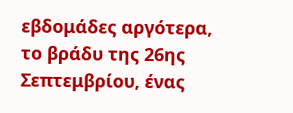εβδομάδες αργότερα, το βράδυ της 26ης Σεπτεμβρίου, ένας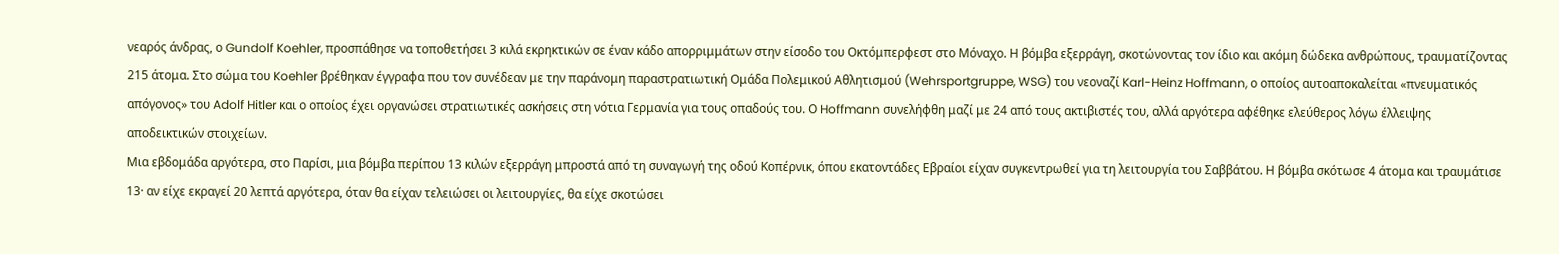νεαρός άνδρας, ο Gundolf Koehler, προσπάθησε να τοποθετήσει 3 κιλά εκρηκτικών σε έναν κάδο απορριμμάτων στην είσοδο του Οκτόμπερφεστ στο Μόναχο. Η βόμβα εξερράγη, σκοτώνοντας τον ίδιο και ακόμη δώδεκα ανθρώπους, τραυματίζοντας 215 άτομα. Στο σώμα του Koehler βρέθηκαν έγγραφα που τον συνέδεαν με την παράνομη παραστρατιωτική Ομάδα Πολεμικού Αθλητισμού (Wehrsportgruppe, WSG) του νεοναζί Karl-Heinz Hoffmann, ο οποίος αυτοαποκαλείται «πνευματικός απόγονος» του Adolf Hitler και ο οποίος έχει οργανώσει στρατιωτικές ασκήσεις στη νότια Γερμανία για τους οπαδούς του. Ο Hoffmann συνελήφθη μαζί με 24 από τους ακτιβιστές του, αλλά αργότερα αφέθηκε ελεύθερος λόγω έλλειψης αποδεικτικών στοιχείων.
Μια εβδομάδα αργότερα, στο Παρίσι, μια βόμβα περίπου 13 κιλών εξερράγη μπροστά από τη συναγωγή της οδού Κοπέρνικ, όπου εκατοντάδες Εβραίοι είχαν συγκεντρωθεί για τη λειτουργία του Σαββάτου. Η βόμβα σκότωσε 4 άτομα και τραυμάτισε 13· αν είχε εκραγεί 20 λεπτά αργότερα, όταν θα είχαν τελειώσει οι λειτουργίες, θα είχε σκοτώσει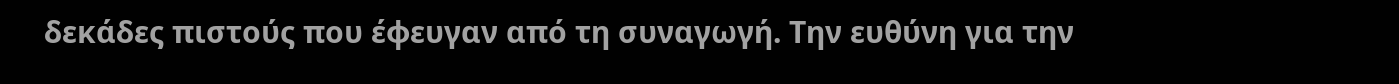δεκάδες πιστούς που έφευγαν από τη συναγωγή. Την ευθύνη για την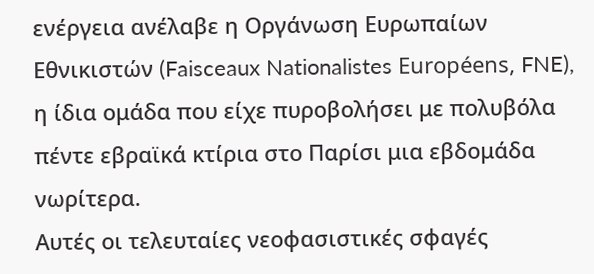ενέργεια ανέλαβε η Οργάνωση Ευρωπαίων Εθνικιστών (Faisceaux Nationalistes Européens, FNE), η ίδια ομάδα που είχε πυροβολήσει με πολυβόλα πέντε εβραϊκά κτίρια στο Παρίσι μια εβδομάδα νωρίτερα.
Αυτές οι τελευταίες νεοφασιστικές σφαγές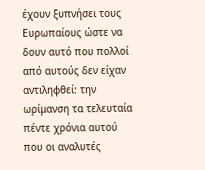έχουν ξυπνήσει τους Ευρωπαίους ώστε να δουν αυτό που πολλοί από αυτούς δεν είχαν αντιληφθεί: την ωρίμανση τα τελευταία πέντε χρόνια αυτού που οι αναλυτές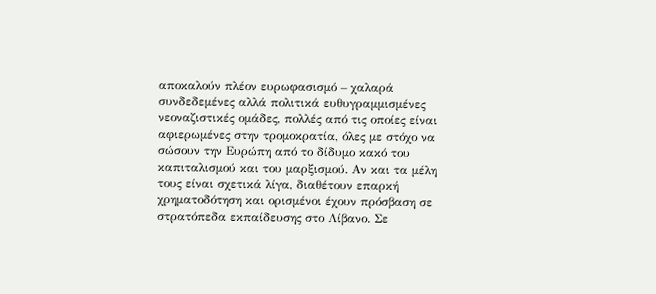αποκαλούν πλέον ευρωφασισμό – χαλαρά συνδεδεμένες αλλά πολιτικά ευθυγραμμισμένες νεοναζιστικές ομάδες, πολλές από τις οποίες είναι αφιερωμένες στην τρομοκρατία, όλες με στόχο να σώσουν την Ευρώπη από το δίδυμο κακό του καπιταλισμού και του μαρξισμού. Αν και τα μέλη τους είναι σχετικά λίγα, διαθέτουν επαρκή χρηματοδότηση και ορισμένοι έχουν πρόσβαση σε στρατόπεδα εκπαίδευσης στο Λίβανο. Σε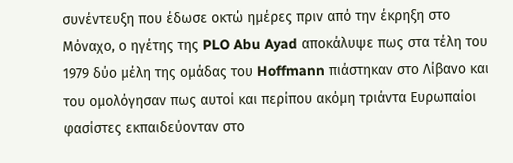συνέντευξη που έδωσε οκτώ ημέρες πριν από την έκρηξη στο Μόναχο, ο ηγέτης της PLO Abu Ayad αποκάλυψε πως στα τέλη του 1979 δύο μέλη της ομάδας του Hoffmann πιάστηκαν στο Λίβανο και του ομολόγησαν πως αυτοί και περίπου ακόμη τριάντα Ευρωπαίοι φασίστες εκπαιδεύονταν στο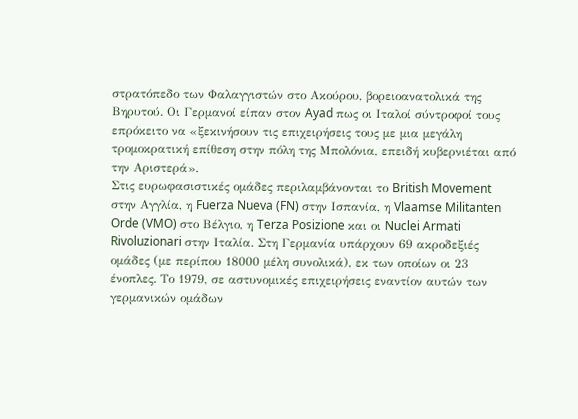στρατόπεδο των Φαλαγγιστών στο Ακούρου, βορειοανατολικά της Βηρυτού. Οι Γερμανοί είπαν στον Ayad πως οι Ιταλοί σύντροφοί τους επρόκειτο να «ξεκινήσουν τις επιχειρήσεις τους με μια μεγάλη τρομοκρατική επίθεση στην πόλη της Μπολόνια, επειδή κυβερνιέται από την Αριστερά».
Στις ευρωφασιστικές ομάδες περιλαμβάνονται το British Movement στην Αγγλία, η Fuerza Nueva (FN) στην Ισπανία, η Vlaamse Militanten Orde (VMO) στο Βέλγιο, η Terza Posizione και οι Nuclei Armati Rivoluzionari στην Ιταλία. Στη Γερμανία υπάρχουν 69 ακροδεξιές ομάδες (με περίπου 18000 μέλη συνολικά), εκ των οποίων οι 23 ένοπλες. Το 1979, σε αστυνομικές επιχειρήσεις εναντίον αυτών των γερμανικών ομάδων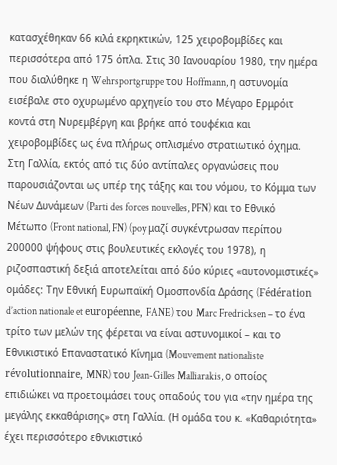κατασχέθηκαν 66 κιλά εκρηκτικών, 125 χειροβομβίδες και περισσότερα από 175 όπλα. Στις 30 Ιανουαρίου 1980, την ημέρα που διαλύθηκε η Wehrsportgruppe του Hoffmann, η αστυνομία εισέβαλε στο οχυρωμένο αρχηγείο του στο Μέγαρο Ερμρόιτ κοντά στη Νυρεμβέργη και βρήκε από τουφέκια και χειροβομβίδες ως ένα πλήρως οπλισμένο στρατιωτικό όχημα.
Στη Γαλλία, εκτός από τις δύο αντίπαλες οργανώσεις που παρουσιάζονται ως υπέρ της τάξης και του νόμου, το Κόμμα των Νέων Δυνάμεων (Parti des forces nouvelles, PFN) και το Εθνικό Μέτωπο (Front national, FN) (poy μαζί συγκέντρωσαν περίπου 200000 ψήφους στις βουλευτικές εκλογές του 1978), η ριζοσπαστική δεξιά αποτελείται από δύο κύριες «αυτονομιστικές» ομάδες: Την Εθνική Ευρωπαϊκή Ομοσπονδία Δράσης (Fédération d’action nationale et européenne, FANE) του Marc Fredricksen – το ένα τρίτο των μελών της φέρεται να είναι αστυνομικοί – και το Εθνικιστικό Επαναστατικό Κίνημα (Mouvement nationaliste révolutionnaire, MNR) του Jean-Gilles Malliarakis, ο οποίος επιδιώκει να προετοιμάσει τους οπαδούς του για «την ημέρα της μεγάλης εκκαθάρισης» στη Γαλλία. (Η ομάδα του κ. «Καθαριότητα» έχει περισσότερο εθνικιστικό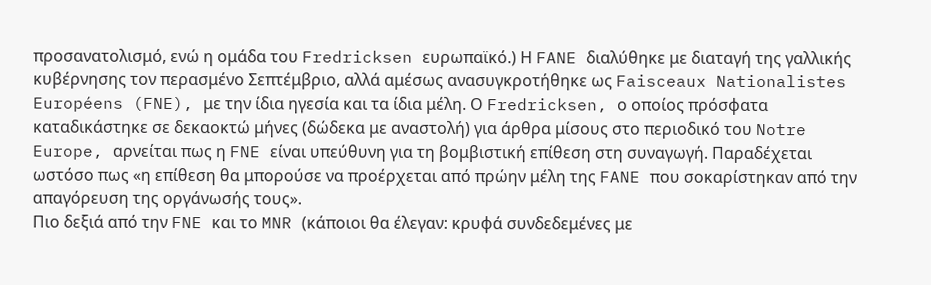προσανατολισμό, ενώ η ομάδα του Fredricksen ευρωπαϊκό.) Η FANE διαλύθηκε με διαταγή της γαλλικής κυβέρνησης τον περασμένο Σεπτέμβριο, αλλά αμέσως ανασυγκροτήθηκε ως Faisceaux Nationalistes Européens (FNE), με την ίδια ηγεσία και τα ίδια μέλη. Ο Fredricksen, ο οποίος πρόσφατα καταδικάστηκε σε δεκαοκτώ μήνες (δώδεκα με αναστολή) για άρθρα μίσους στο περιοδικό του Notre Europe, αρνείται πως η FNE είναι υπεύθυνη για τη βομβιστική επίθεση στη συναγωγή. Παραδέχεται ωστόσο πως «η επίθεση θα μπορούσε να προέρχεται από πρώην μέλη της FANE που σοκαρίστηκαν από την απαγόρευση της οργάνωσής τους».
Πιο δεξιά από την FNE και το MNR (κάποιοι θα έλεγαν: κρυφά συνδεδεμένες με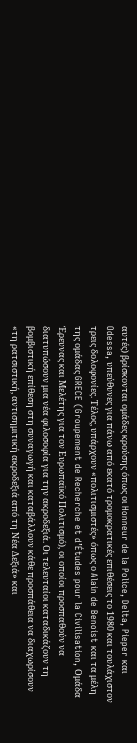αυτές) βρίσκονται ομάδες κρούσης όπως οι Honneur de la Police, Delta, Pieper και Odessa, υπεύθυνες για πάνω από εκατό τρομοκρατικές επιθέσεις το 1980 και τουλάχιστον τρεις δολοφονίες. Τέλος, υπάρχουν «πολιτισμιστές» όπως ο Alain de Benoist και τα μέλη της ομάδας GRECE (Groupement de Recherche et d’Études pour la Civilisation, Ομάδα Έρευνας και Μελέτης για τον Ευρωπαϊκό Πολιτισμό), οι οποίοι προσπαθούν να διατυπώσουν μια νέα φιλοσοφία για την ακροδεξιά. Οι τελευταίοι καταδικάζουν τη βομβιστική επίθεση στη συναγωγή και καταβάλλουν κάθε προσπάθεια να διαχωρίσουν «τη ρατσιστική, αντισημιτική ακροδεξιά από τη Νέα Δεξιά» και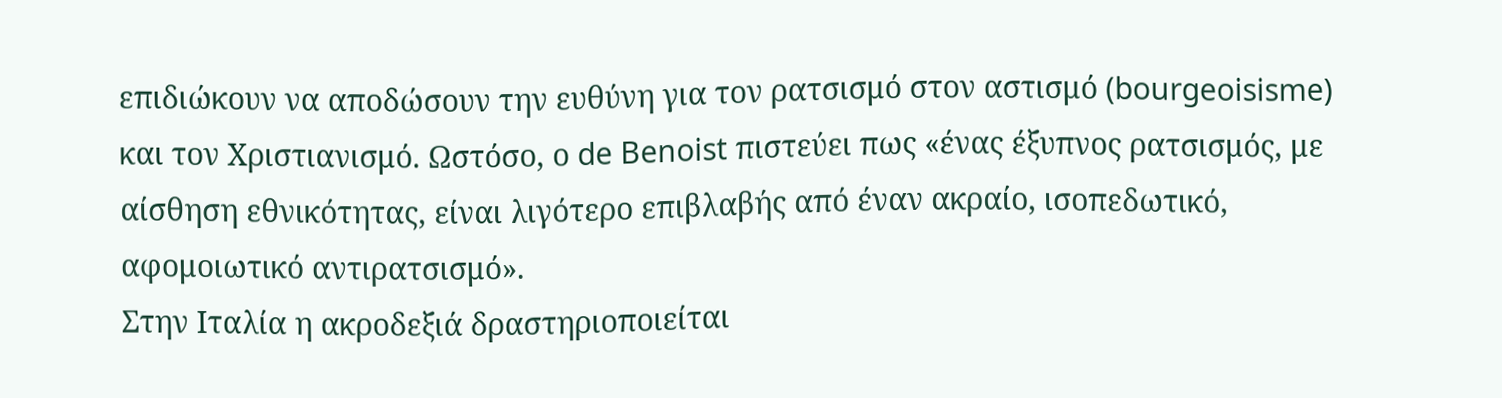επιδιώκουν να αποδώσουν την ευθύνη για τον ρατσισμό στον αστισμό (bourgeoisisme) και τον Χριστιανισμό. Ωστόσο, ο de Benoist πιστεύει πως «ένας έξυπνος ρατσισμός, με αίσθηση εθνικότητας, είναι λιγότερο επιβλαβής από έναν ακραίο, ισοπεδωτικό, αφομοιωτικό αντιρατσισμό».
Στην Ιταλία η ακροδεξιά δραστηριοποιείται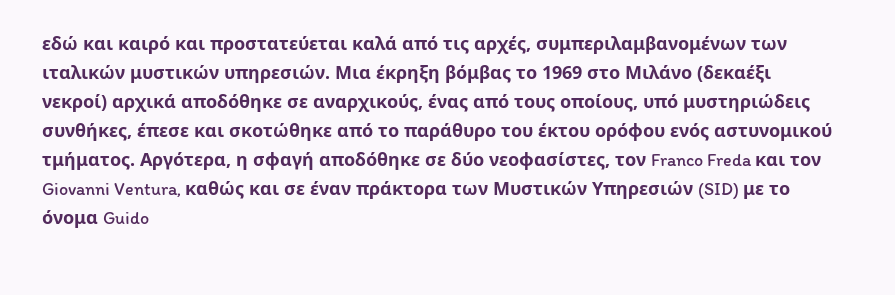εδώ και καιρό και προστατεύεται καλά από τις αρχές, συμπεριλαμβανομένων των ιταλικών μυστικών υπηρεσιών. Μια έκρηξη βόμβας το 1969 στο Μιλάνο (δεκαέξι νεκροί) αρχικά αποδόθηκε σε αναρχικούς, ένας από τους οποίους, υπό μυστηριώδεις συνθήκες, έπεσε και σκοτώθηκε από το παράθυρο του έκτου ορόφου ενός αστυνομικού τμήματος. Αργότερα, η σφαγή αποδόθηκε σε δύο νεοφασίστες, τον Franco Freda και τον Giovanni Ventura, καθώς και σε έναν πράκτορα των Μυστικών Υπηρεσιών (SID) με το όνομα Guido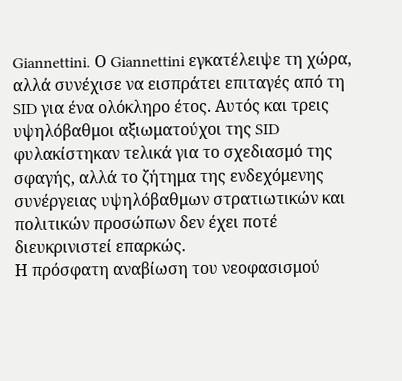Giannettini. Ο Giannettini εγκατέλειψε τη χώρα, αλλά συνέχισε να εισπράτει επιταγές από τη SID για ένα ολόκληρο έτος. Αυτός και τρεις υψηλόβαθμοι αξιωματούχοι της SID φυλακίστηκαν τελικά για το σχεδιασμό της σφαγής, αλλά το ζήτημα της ενδεχόμενης συνέργειας υψηλόβαθμων στρατιωτικών και πολιτικών προσώπων δεν έχει ποτέ διευκρινιστεί επαρκώς.
Η πρόσφατη αναβίωση του νεοφασισμού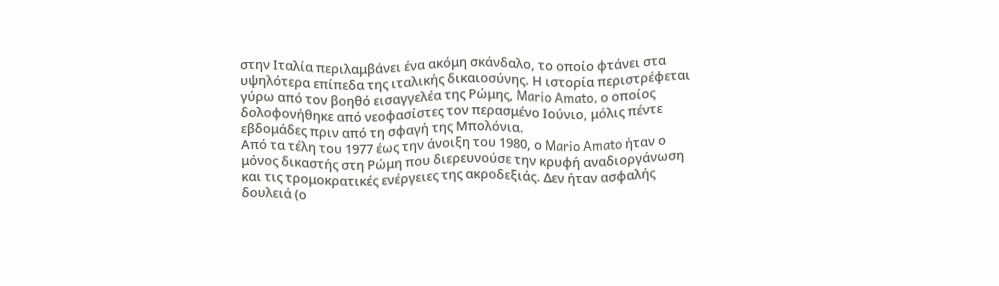στην Ιταλία περιλαμβάνει ένα ακόμη σκάνδαλο, το οποίο φτάνει στα υψηλότερα επίπεδα της ιταλικής δικαιοσύνης. Η ιστορία περιστρέφεται γύρω από τον βοηθό εισαγγελέα της Ρώμης, Mario Amato, ο οποίος δολοφονήθηκε από νεοφασίστες τον περασμένο Ιούνιο, μόλις πέντε εβδομάδες πριν από τη σφαγή της Μπολόνια.
Από τα τέλη του 1977 έως την άνοιξη του 1980, ο Mario Amato ήταν ο μόνος δικαστής στη Ρώμη που διερευνούσε την κρυφή αναδιοργάνωση και τις τρομοκρατικές ενέργειες της ακροδεξιάς. Δεν ήταν ασφαλής δουλειά (ο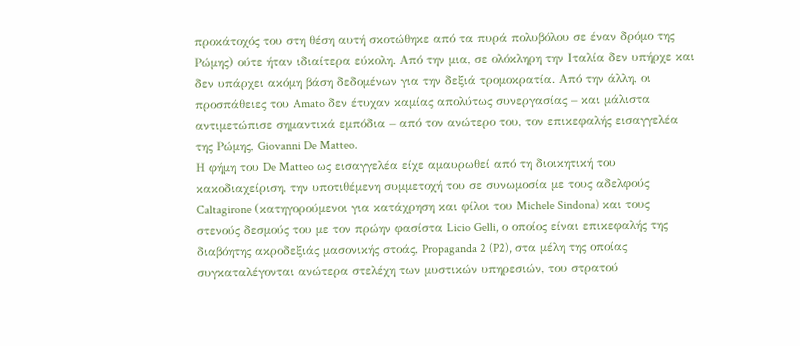προκάτοχός του στη θέση αυτή σκοτώθηκε από τα πυρά πολυβόλου σε έναν δρόμο της Ρώμης) ούτε ήταν ιδιαίτερα εύκολη. Από την μια, σε ολόκληρη την Ιταλία δεν υπήρχε και δεν υπάρχει ακόμη βάση δεδομένων για την δεξιά τρομοκρατία. Από την άλλη, οι προσπάθειες του Amato δεν έτυχαν καμίας απολύτως συνεργασίας – και μάλιστα αντιμετώπισε σημαντικά εμπόδια – από τον ανώτερο του, τον επικεφαλής εισαγγελέα της Ρώμης, Giovanni De Matteo.
Η φήμη του De Matteo ως εισαγγελέα είχε αμαυρωθεί από τη διοικητική του κακοδιαχείριση, την υποτιθέμενη συμμετοχή του σε συνωμοσία με τους αδελφούς Caltagirone (κατηγορούμενοι για κατάχρηση και φίλοι του Michele Sindona) και τους στενούς δεσμούς του με τον πρώην φασίστα Licio Gelli, ο οποίος είναι επικεφαλής της διαβόητης ακροδεξιάς μασονικής στοάς, Propaganda 2 (P2), στα μέλη της οποίας συγκαταλέγονται ανώτερα στελέχη των μυστικών υπηρεσιών, του στρατού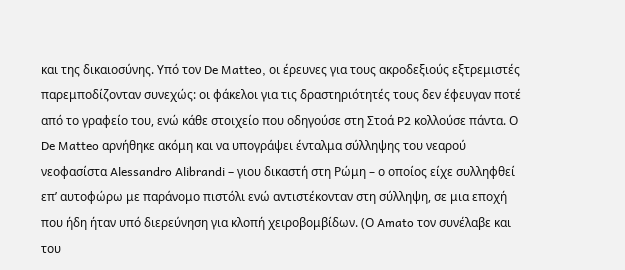και της δικαιοσύνης. Υπό τον De Matteo, οι έρευνες για τους ακροδεξιούς εξτρεμιστές παρεμποδίζονταν συνεχώς: οι φάκελοι για τις δραστηριότητές τους δεν έφευγαν ποτέ από το γραφείο του, ενώ κάθε στοιχείο που οδηγούσε στη Στοά P2 κολλούσε πάντα. Ο De Matteo αρνήθηκε ακόμη και να υπογράψει ένταλμα σύλληψης του νεαρού νεοφασίστα Alessandro Alibrandi – γιου δικαστή στη Ρώμη – ο οποίος είχε συλληφθεί επ’ αυτοφώρω με παράνομο πιστόλι ενώ αντιστέκονταν στη σύλληψη, σε μια εποχή που ήδη ήταν υπό διερεύνηση για κλοπή χειροβομβίδων. (Ο Amato τον συνέλαβε και του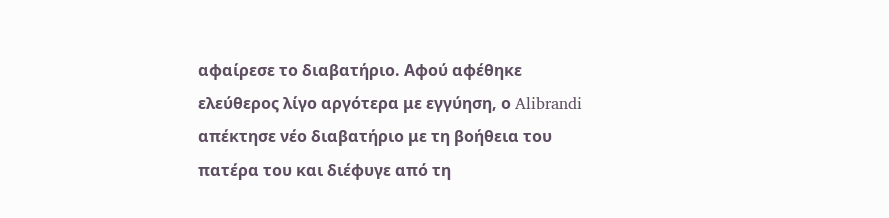αφαίρεσε το διαβατήριο. Αφού αφέθηκε ελεύθερος λίγο αργότερα με εγγύηση, ο Alibrandi απέκτησε νέο διαβατήριο με τη βοήθεια του πατέρα του και διέφυγε από τη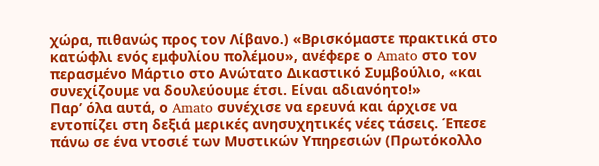χώρα, πιθανώς προς τον Λίβανο.) «Βρισκόμαστε πρακτικά στο κατώφλι ενός εμφυλίου πολέμου», ανέφερε ο Amato στο τον περασμένο Μάρτιο στο Ανώτατο Δικαστικό Συμβούλιο, «και συνεχίζουμε να δουλεύουμε έτσι. Είναι αδιανόητο!»
Παρ’ όλα αυτά, ο Amato συνέχισε να ερευνά και άρχισε να εντοπίζει στη δεξιά μερικές ανησυχητικές νέες τάσεις. Έπεσε πάνω σε ένα ντοσιέ των Μυστικών Υπηρεσιών (Πρωτόκολλο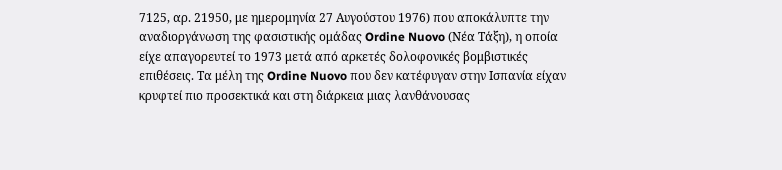7125, αρ. 21950, με ημερομηνία 27 Αυγούστου 1976) που αποκάλυπτε την αναδιοργάνωση της φασιστικής ομάδας Ordine Nuovo (Νέα Τάξη), η οποία είχε απαγορευτεί το 1973 μετά από αρκετές δολοφονικές βομβιστικές επιθέσεις. Τα μέλη της Ordine Nuovo που δεν κατέφυγαν στην Ισπανία είχαν κρυφτεί πιο προσεκτικά και στη διάρκεια μιας λανθάνουσας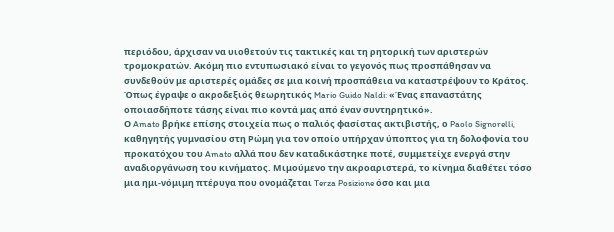περιόδου, άρχισαν να υιοθετούν τις τακτικές και τη ρητορική των αριστερών τρομοκρατών. Ακόμη πιο εντυπωσιακό είναι το γεγονός πως προσπάθησαν να συνδεθούν με αριστερές ομάδες σε μια κοινή προσπάθεια να καταστρέψουν το Κράτος. Όπως έγραψε ο ακροδεξιός θεωρητικός Mario Guido Naldi: «Ένας επαναστάτης οποιασδήποτε τάσης είναι πιο κοντά μας από έναν συντηρητικό».
Ο Amato βρήκε επίσης στοιχεία πως ο παλιός φασίστας ακτιβιστής, ο Paolo Signorelli, καθηγητής γυμνασίου στη Ρώμη για τον οποίο υπήρχαν ύποπτος για τη δολοφονία του προκατόχου του Amato αλλά που δεν καταδικάστηκε ποτέ, συμμετείχε ενεργά στην αναδιοργάνωση του κινήματος. Μιμούμενο την ακροαριστερά, το κίνημα διαθέτει τόσο μια ημι-νόμιμη πτέρυγα που ονομάζεται Terza Posizione όσο και μια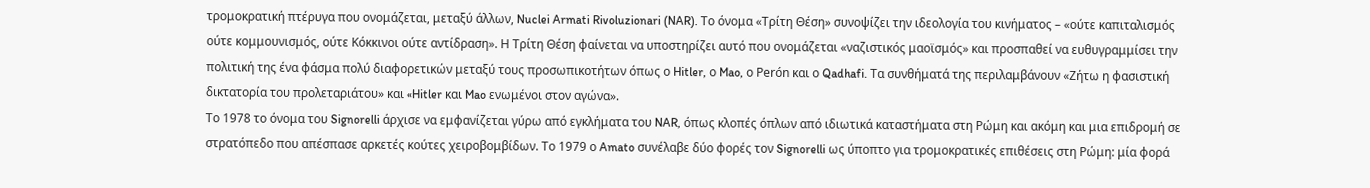τρομοκρατική πτέρυγα που ονομάζεται, μεταξύ άλλων, Nuclei Armati Rivoluzionari (NAR). Το όνομα «Τρίτη Θέση» συνοψίζει την ιδεολογία του κινήματος – «ούτε καπιταλισμός ούτε κομμουνισμός, ούτε Κόκκινοι ούτε αντίδραση». Η Τρίτη Θέση φαίνεται να υποστηρίζει αυτό που ονομάζεται «ναζιστικός μαοϊσμός» και προσπαθεί να ευθυγραμμίσει την πολιτική της ένα φάσμα πολύ διαφορετικών μεταξύ τους προσωπικοτήτων όπως ο Hitler, ο Mao, ο Perón και ο Qadhafi. Τα συνθήματά της περιλαμβάνουν «Ζήτω η φασιστική δικτατορία του προλεταριάτου» και «Hitler και Mao ενωμένοι στον αγώνα».
Το 1978 το όνομα του Signorelli άρχισε να εμφανίζεται γύρω από εγκλήματα του NAR, όπως κλοπές όπλων από ιδιωτικά καταστήματα στη Ρώμη και ακόμη και μια επιδρομή σε στρατόπεδο που απέσπασε αρκετές κούτες χειροβομβίδων. Το 1979 ο Amato συνέλαβε δύο φορές τον Signorelli ως ύποπτο για τρομοκρατικές επιθέσεις στη Ρώμη: μία φορά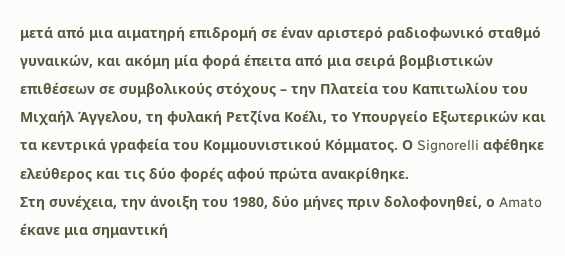μετά από μια αιματηρή επιδρομή σε έναν αριστερό ραδιοφωνικό σταθμό γυναικών, και ακόμη μία φορά έπειτα από μια σειρά βομβιστικών επιθέσεων σε συμβολικούς στόχους – την Πλατεία του Καπιτωλίου του Μιχαήλ Άγγελου, τη φυλακή Ρετζίνα Κοέλι, το Υπουργείο Εξωτερικών και τα κεντρικά γραφεία του Κομμουνιστικού Κόμματος. Ο Signorelli αφέθηκε ελεύθερος και τις δύο φορές αφού πρώτα ανακρίθηκε.
Στη συνέχεια, την άνοιξη του 1980, δύο μήνες πριν δολοφονηθεί, ο Amato έκανε μια σημαντική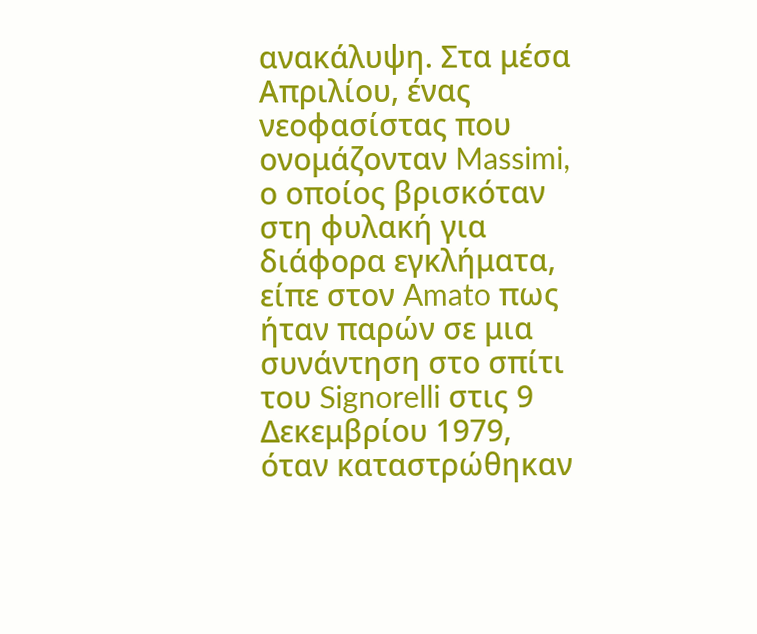ανακάλυψη. Στα μέσα Απριλίου, ένας νεοφασίστας που ονομάζονταν Massimi, ο οποίος βρισκόταν στη φυλακή για διάφορα εγκλήματα, είπε στον Amato πως ήταν παρών σε μια συνάντηση στο σπίτι του Signorelli στις 9 Δεκεμβρίου 1979, όταν καταστρώθηκαν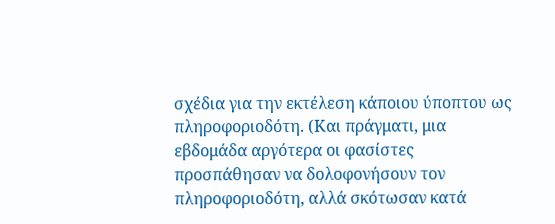σχέδια για την εκτέλεση κάποιου ύποπτου ως πληροφοριοδότη. (Και πράγματι, μια εβδομάδα αργότερα οι φασίστες προσπάθησαν να δολοφονήσουν τον πληροφοριοδότη, αλλά σκότωσαν κατά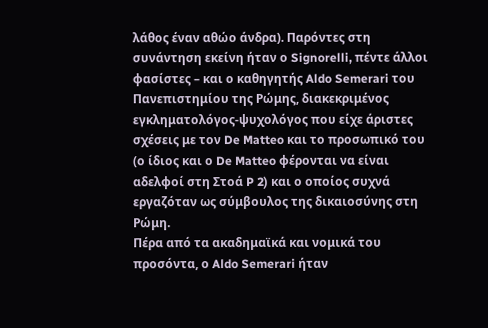λάθος έναν αθώο άνδρα). Παρόντες στη συνάντηση εκείνη ήταν ο Signorelli, πέντε άλλοι φασίστες – και ο καθηγητής Aldo Semerari του Πανεπιστημίου της Ρώμης, διακεκριμένος εγκληματολόγος-ψυχολόγος που είχε άριστες σχέσεις με τον De Matteo και το προσωπικό του (ο ίδιος και ο De Matteo φέρονται να είναι αδελφοί στη Στοά P 2) και ο οποίος συχνά εργαζόταν ως σύμβουλος της δικαιοσύνης στη Ρώμη.
Πέρα από τα ακαδημαϊκά και νομικά του προσόντα, ο Aldo Semerari ήταν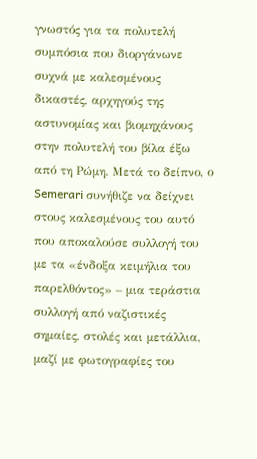γνωστός για τα πολυτελή συμπόσια που διοργάνωνε συχνά με καλεσμένους δικαστές, αρχηγούς της αστυνομίας και βιομηχάνους στην πολυτελή του βίλα έξω από τη Ρώμη. Μετά το δείπνο, ο Semerari συνήθιζε να δείχνει στους καλεσμένους του αυτό που αποκαλούσε συλλογή του με τα «ένδοξα κειμήλια του παρελθόντος» – μια τεράστια συλλογή από ναζιστικές σημαίες, στολές και μετάλλια, μαζί με φωτογραφίες του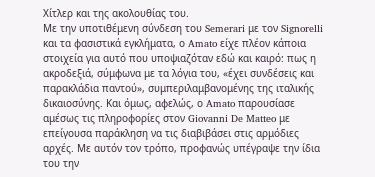Χίτλερ και της ακολουθίας του.
Με την υποτιθέμενη σύνδεση του Semerari με τον Signorelli και τα φασιστικά εγκλήματα, ο Amato είχε πλέον κάποια στοιχεία για αυτό που υποψιαζόταν εδώ και καιρό: πως η ακροδεξιά, σύμφωνα με τα λόγια του, «έχει συνδέσεις και παρακλάδια παντού», συμπεριλαμβανομένης της ιταλικής δικαιοσύνης. Και όμως, αφελώς, ο Amato παρουσίασε αμέσως τις πληροφορίες στον Giovanni De Matteo με επείγουσα παράκληση να τις διαβιβάσει στις αρμόδιες αρχές. Με αυτόν τον τρόπο, προφανώς υπέγραψε την ίδια του την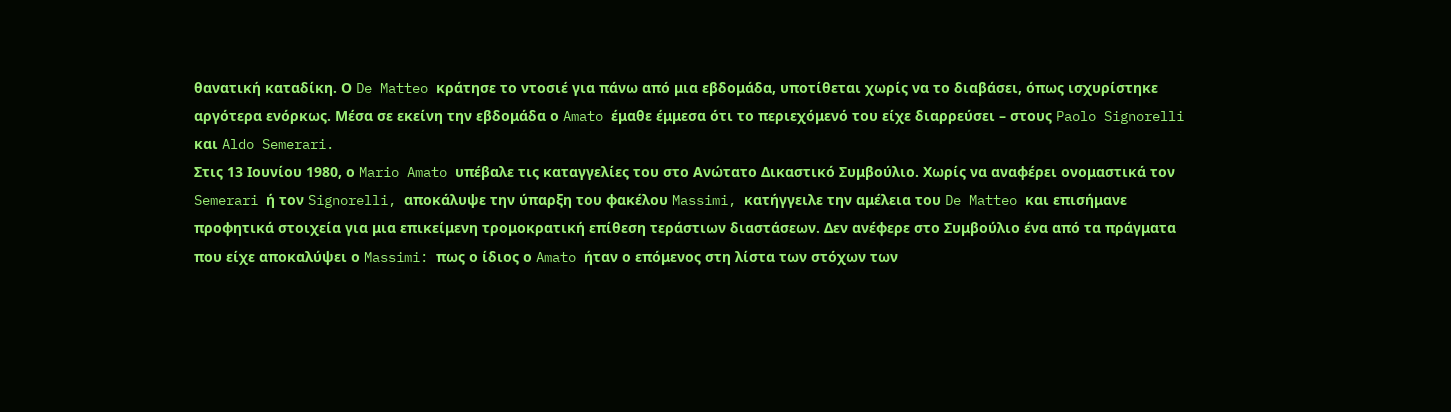θανατική καταδίκη. Ο De Matteo κράτησε το ντοσιέ για πάνω από μια εβδομάδα, υποτίθεται χωρίς να το διαβάσει, όπως ισχυρίστηκε αργότερα ενόρκως. Μέσα σε εκείνη την εβδομάδα ο Amato έμαθε έμμεσα ότι το περιεχόμενό του είχε διαρρεύσει – στους Paolo Signorelli και Aldo Semerari.
Στις 13 Ιουνίου 1980, ο Mario Amato υπέβαλε τις καταγγελίες του στο Ανώτατο Δικαστικό Συμβούλιο. Χωρίς να αναφέρει ονομαστικά τον Semerari ή τον Signorelli, αποκάλυψε την ύπαρξη του φακέλου Massimi, κατήγγειλε την αμέλεια του De Matteo και επισήμανε προφητικά στοιχεία για μια επικείμενη τρομοκρατική επίθεση τεράστιων διαστάσεων. Δεν ανέφερε στο Συμβούλιο ένα από τα πράγματα που είχε αποκαλύψει ο Massimi: πως ο ίδιος ο Amato ήταν ο επόμενος στη λίστα των στόχων των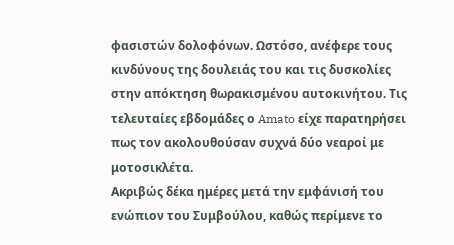φασιστών δολοφόνων. Ωστόσο, ανέφερε τους κινδύνους της δουλειάς του και τις δυσκολίες στην απόκτηση θωρακισμένου αυτοκινήτου. Τις τελευταίες εβδομάδες ο Amato είχε παρατηρήσει πως τον ακολουθούσαν συχνά δύο νεαροί με μοτοσικλέτα.
Ακριβώς δέκα ημέρες μετά την εμφάνισή του ενώπιον του Συμβούλου, καθώς περίμενε το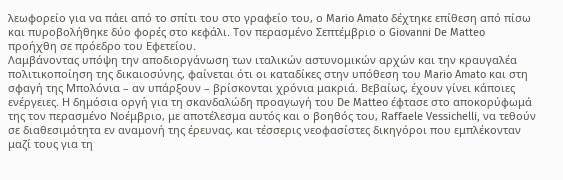λεωφορείο για να πάει από το σπίτι του στο γραφείο του, ο Mario Amato δέχτηκε επίθεση από πίσω και πυροβολήθηκε δύο φορές στο κεφάλι. Τον περασμένο Σεπτέμβριο ο Giovanni De Matteo προήχθη σε πρόεδρο του Εφετείου.
Λαμβάνοντας υπόψη την αποδιοργάνωση των ιταλικών αστυνομικών αρχών και την κραυγαλέα πολιτικοποίηση της δικαιοσύνης, φαίνεται ότι οι καταδίκες στην υπόθεση του Mario Amato και στη σφαγή της Μπολόνια – αν υπάρξουν – βρίσκονται χρόνια μακριά. Βεβαίως, έχουν γίνει κάποιες ενέργειες. Η δημόσια οργή για τη σκανδαλώδη προαγωγή του De Matteo έφτασε στο αποκορύφωμά της τον περασμένο Νοέμβριο, με αποτέλεσμα αυτός και ο βοηθός του, Raffaele Vessichelli, να τεθούν σε διαθεσιμότητα εν αναμονή της έρευνας, και τέσσερις νεοφασίστες δικηγόροι που εμπλέκονταν μαζί τους για τη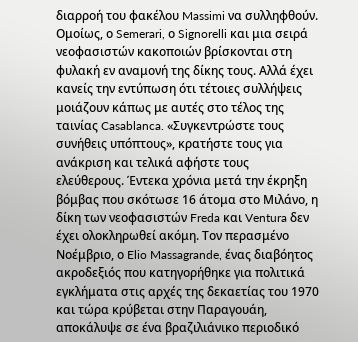διαρροή του φακέλου Massimi να συλληφθούν. Ομοίως, ο Semerari, ο Signorelli και μια σειρά νεοφασιστών κακοποιών βρίσκονται στη φυλακή εν αναμονή της δίκης τους. Αλλά έχει κανείς την εντύπωση ότι τέτοιες συλλήψεις μοιάζουν κάπως με αυτές στο τέλος της ταινίας Casablanca. «Συγκεντρώστε τους συνήθεις υπόπτους», κρατήστε τους για ανάκριση και τελικά αφήστε τους ελεύθερους. Έντεκα χρόνια μετά την έκρηξη βόμβας που σκότωσε 16 άτομα στο Μιλάνο, η δίκη των νεοφασιστών Freda και Ventura δεν έχει ολοκληρωθεί ακόμη. Τον περασμένο Νοέμβριο, ο Elio Massagrande, ένας διαβόητος ακροδεξιός που κατηγορήθηκε για πολιτικά εγκλήματα στις αρχές της δεκαετίας του 1970 και τώρα κρύβεται στην Παραγουάη, αποκάλυψε σε ένα βραζιλιάνικο περιοδικό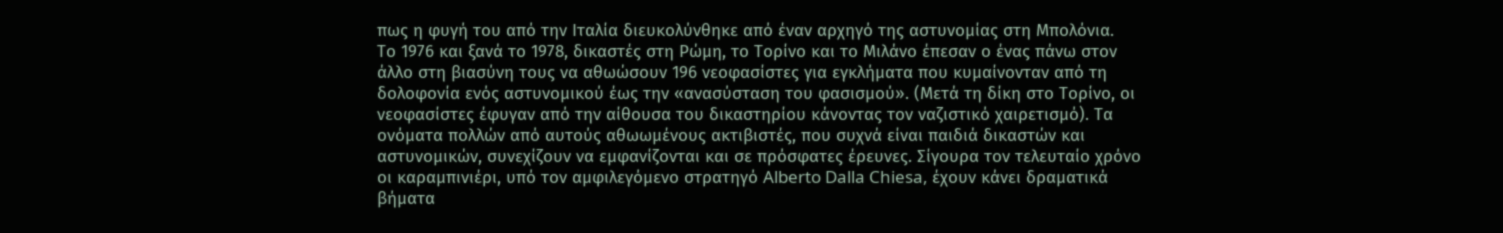πως η φυγή του από την Ιταλία διευκολύνθηκε από έναν αρχηγό της αστυνομίας στη Μπολόνια.
Το 1976 και ξανά το 1978, δικαστές στη Ρώμη, το Τορίνο και το Μιλάνο έπεσαν ο ένας πάνω στον άλλο στη βιασύνη τους να αθωώσουν 196 νεοφασίστες για εγκλήματα που κυμαίνονταν από τη δολοφονία ενός αστυνομικού έως την «ανασύσταση του φασισμού». (Μετά τη δίκη στο Τορίνο, οι νεοφασίστες έφυγαν από την αίθουσα του δικαστηρίου κάνοντας τον ναζιστικό χαιρετισμό). Τα ονόματα πολλών από αυτούς αθωωμένους ακτιβιστές, που συχνά είναι παιδιά δικαστών και αστυνομικών, συνεχίζουν να εμφανίζονται και σε πρόσφατες έρευνες. Σίγουρα τον τελευταίο χρόνο οι καραμπινιέρι, υπό τον αμφιλεγόμενο στρατηγό Alberto Dalla Chiesa, έχουν κάνει δραματικά βήματα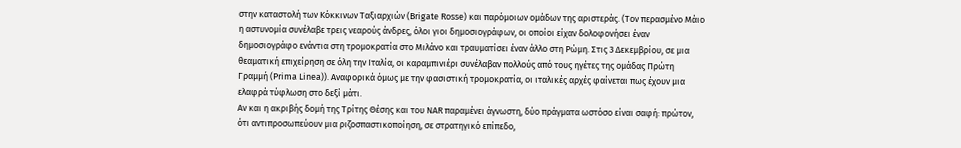στην καταστολή των Κόκκινων Ταξιαρχιών (Brigate Rosse) και παρόμοιων ομάδων της αριστεράς. (Τον περασμένο Μάιο η αστυνομία συνέλαβε τρεις νεαρούς άνδρες, όλοι γιοι δημοσιογράφων, οι οποίοι είχαν δολοφονήσει έναν δημοσιογράφο ενάντια στη τρομοκρατία στο Μιλάνο και τραυματίσει έναν άλλο στη Ρώμη. Στις 3 Δεκεμβρίου, σε μια θεαματική επιχείρηση σε όλη την Ιταλία, οι καραμπινιέρι συνέλαβαν πολλούς από τους ηγέτες της ομάδας Πρώτη Γραμμή (Prima Linea)). Αναφορικά όμως με την φασιστική τρομοκρατία, οι ιταλικές αρχές φαίνεται πως έχουν μια ελαφρά τύφλωση στο δεξί μάτι.
Αν και η ακριβής δομή της Τρίτης Θέσης και του NAR παραμένει άγνωστη, δύο πράγματα ωστόσο είναι σαφή: πρώτον, ότι αντιπροσωπεύουν μια ριζοσπαστικοποίηση, σε στρατηγικό επίπεδο,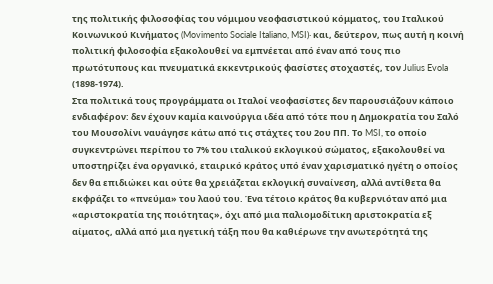της πολιτικής φιλοσοφίας του νόμιμου νεοφασιστικού κόμματος, του Ιταλικού Κοινωνικού Κινήματος (Movimento Sociale Italiano, MSI)· και, δεύτερον, πως αυτή η κοινή πολιτική φιλοσοφία εξακολουθεί να εμπνέεται από έναν από τους πιο πρωτότυπους και πνευματικά εκκεντρικούς φασίστες στοχαστές, τον Julius Evola (1898-1974).
Στα πολιτικά τους προγράμματα οι Ιταλοί νεοφασίστες δεν παρουσιάζουν κάποιο ενδιαφέρον: δεν έχουν καμία καινούργια ιδέα από τότε που η Δημοκρατία του Σαλό του Μουσολίνι ναυάγησε κάτω από τις στάχτες του 2ου ΠΠ. Το MSI, το οποίο συγκεντρώνει περίπου το 7% του ιταλικού εκλογικού σώματος, εξακολουθεί να υποστηρίζει ένα οργανικό, εταιρικό κράτος υπό έναν χαρισματικό ηγέτη ο οποίος δεν θα επιδιώκει και ούτε θα χρειάζεται εκλογική συναίνεση, αλλά αντίθετα θα εκφράζει το «πνεύμα» του λαού του. Ένα τέτοιο κράτος θα κυβερνιόταν από μια «αριστοκρατία της ποιότητας», όχι από μια παλιομοδίτικη αριστοκρατία εξ αίματος, αλλά από μια ηγετική τάξη που θα καθιέρωνε την ανωτερότητά της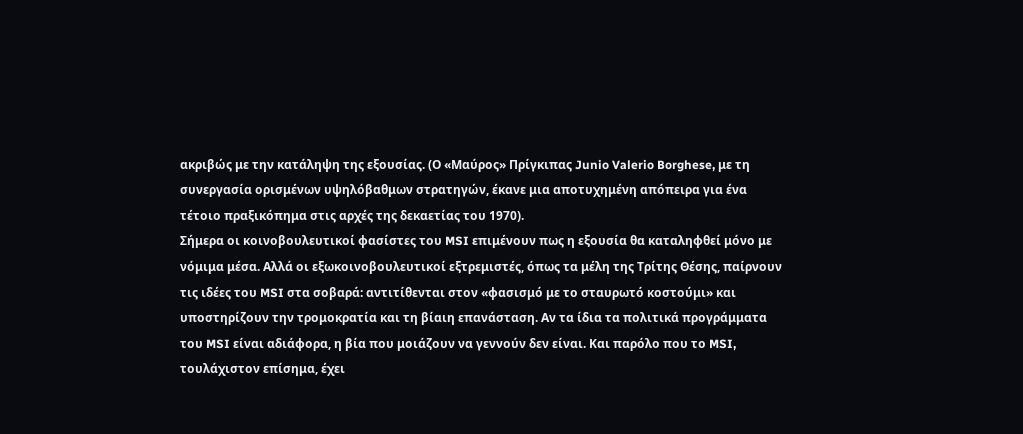ακριβώς με την κατάληψη της εξουσίας. (Ο «Μαύρος» Πρίγκιπας Junio Valerio Borghese, με τη συνεργασία ορισμένων υψηλόβαθμων στρατηγών, έκανε μια αποτυχημένη απόπειρα για ένα τέτοιο πραξικόπημα στις αρχές της δεκαετίας του 1970).
Σήμερα οι κοινοβουλευτικοί φασίστες του MSI επιμένουν πως η εξουσία θα καταληφθεί μόνο με νόμιμα μέσα. Αλλά οι εξωκοινοβουλευτικοί εξτρεμιστές, όπως τα μέλη της Τρίτης Θέσης, παίρνουν τις ιδέες του MSI στα σοβαρά: αντιτίθενται στον «φασισμό με το σταυρωτό κοστούμι» και υποστηρίζουν την τρομοκρατία και τη βίαιη επανάσταση. Αν τα ίδια τα πολιτικά προγράμματα του MSI είναι αδιάφορα, η βία που μοιάζουν να γεννούν δεν είναι. Και παρόλο που το MSI, τουλάχιστον επίσημα, έχει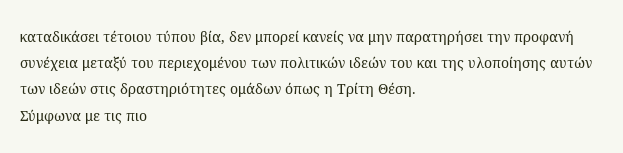καταδικάσει τέτοιου τύπου βία, δεν μπορεί κανείς να μην παρατηρήσει την προφανή συνέχεια μεταξύ του περιεχομένου των πολιτικών ιδεών του και της υλοποίησης αυτών των ιδεών στις δραστηριότητες ομάδων όπως η Τρίτη Θέση.
Σύμφωνα με τις πιο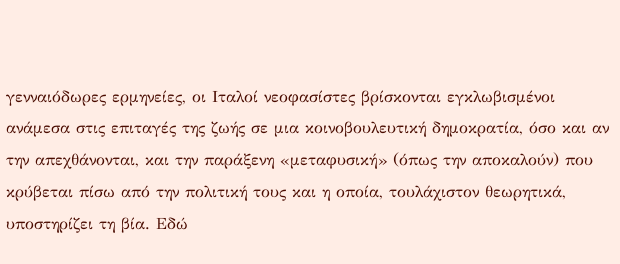γενναιόδωρες ερμηνείες, οι Ιταλοί νεοφασίστες βρίσκονται εγκλωβισμένοι ανάμεσα στις επιταγές της ζωής σε μια κοινοβουλευτική δημοκρατία, όσο και αν την απεχθάνονται, και την παράξενη «μεταφυσική» (όπως την αποκαλούν) που κρύβεται πίσω από την πολιτική τους και η οποία, τουλάχιστον θεωρητικά, υποστηρίζει τη βία. Εδώ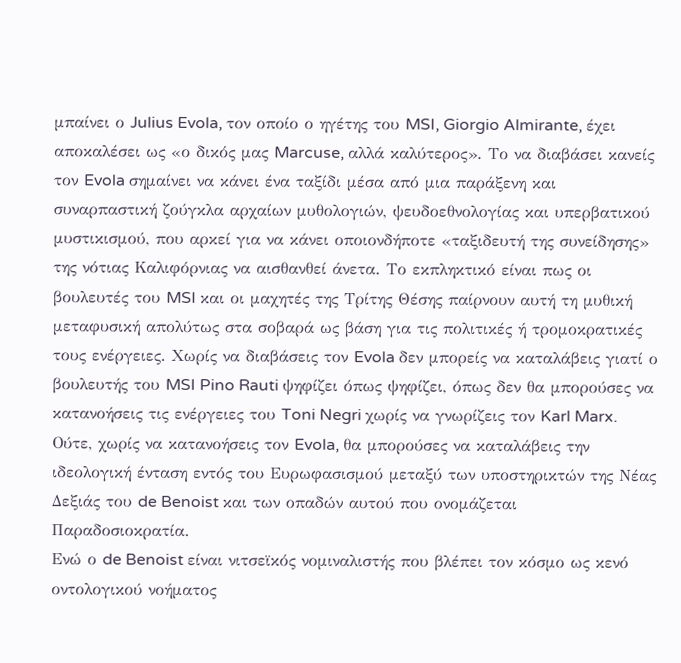μπαίνει ο Julius Evola, τον οποίο ο ηγέτης του MSI, Giorgio Almirante, έχει αποκαλέσει ως «ο δικός μας Marcuse, αλλά καλύτερος». Το να διαβάσει κανείς τον Evola σημαίνει να κάνει ένα ταξίδι μέσα από μια παράξενη και συναρπαστική ζούγκλα αρχαίων μυθολογιών, ψευδοεθνολογίας και υπερβατικού μυστικισμού, που αρκεί για να κάνει οποιονδήποτε «ταξιδευτή της συνείδησης» της νότιας Καλιφόρνιας να αισθανθεί άνετα. Το εκπληκτικό είναι πως οι βουλευτές του MSI και οι μαχητές της Τρίτης Θέσης παίρνουν αυτή τη μυθική μεταφυσική απολύτως στα σοβαρά ως βάση για τις πολιτικές ή τρομοκρατικές τους ενέργειες. Χωρίς να διαβάσεις τον Evola δεν μπορείς να καταλάβεις γιατί ο βουλευτής του MSI Pino Rauti ψηφίζει όπως ψηφίζει, όπως δεν θα μπορούσες να κατανοήσεις τις ενέργειες του Toni Negri χωρίς να γνωρίζεις τον Karl Marx. Ούτε, χωρίς να κατανοήσεις τον Evola, θα μπορούσες να καταλάβεις την ιδεολογική ένταση εντός του Ευρωφασισμού μεταξύ των υποστηρικτών της Νέας Δεξιάς του de Benoist και των οπαδών αυτού που ονομάζεται Παραδοσιοκρατία.
Ενώ ο de Benoist είναι νιτσεϊκός νομιναλιστής που βλέπει τον κόσμο ως κενό οντολογικού νοήματος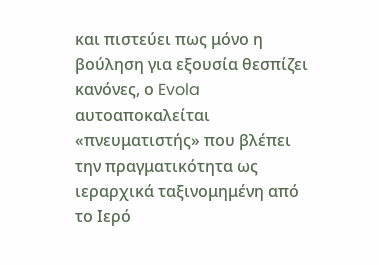και πιστεύει πως μόνο η βούληση για εξουσία θεσπίζει κανόνες, ο Evola αυτοαποκαλείται «πνευματιστής» που βλέπει την πραγματικότητα ως ιεραρχικά ταξινομημένη από το Ιερό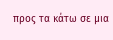προς τα κάτω σε μια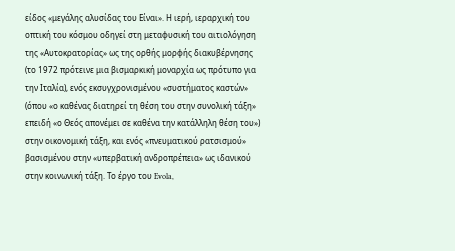είδος «μεγάλης αλυσίδας του Είναι». Η ιερή, ιεραρχική του οπτική του κόσμου οδηγεί στη μεταφυσική του αιτιολόγηση της «Αυτοκρατορίας» ως της ορθής μορφής διακυβέρνησης (το 1972 πρότεινε μια βισμαρκική μοναρχία ως πρότυπο για την Ιταλία), ενός εκσυγχρονισμένου «συστήματος καστών» (όπου «ο καθένας διατηρεί τη θέση του στην συνολική τάξη» επειδή «ο Θεός απονέμει σε καθένα την κατάλληλη θέση του») στην οικονομική τάξη, και ενός «πνευματικού ρατσισμού» βασισμένου στην «υπερβατική ανδροπρέπεια» ως ιδανικού στην κοινωνική τάξη. Το έργο του Evola,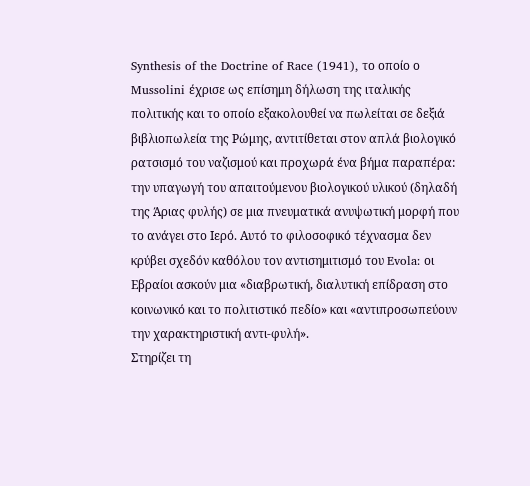Synthesis of the Doctrine of Race (1941), το οποίο ο Mussolini έχρισε ως επίσημη δήλωση της ιταλικής πολιτικής και το οποίο εξακολουθεί να πωλείται σε δεξιά βιβλιοπωλεία της Ρώμης, αντιτίθεται στον απλά βιολογικό ρατσισμό του ναζισμού και προχωρά ένα βήμα παραπέρα: την υπαγωγή του απαιτούμενου βιολογικού υλικού (δηλαδή της Άριας φυλής) σε μια πνευματικά ανυψωτική μορφή που το ανάγει στο Ιερό. Αυτό το φιλοσοφικό τέχνασμα δεν κρύβει σχεδόν καθόλου τον αντισημιτισμό του Evola: οι Εβραίοι ασκούν μια «διαβρωτική, διαλυτική επίδραση στο κοινωνικό και το πολιτιστικό πεδίο» και «αντιπροσωπεύουν την χαρακτηριστική αντι-φυλή».
Στηρίζει τη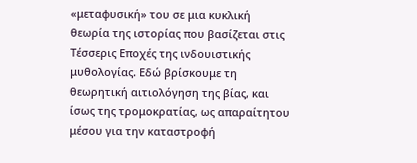«μεταφυσική» του σε μια κυκλική θεωρία της ιστορίας που βασίζεται στις Τέσσερις Εποχές της ινδουιστικής μυθολογίας. Εδώ βρίσκουμε τη θεωρητική αιτιολόγηση της βίας, και ίσως της τρομοκρατίας, ως απαραίτητου μέσου για την καταστροφή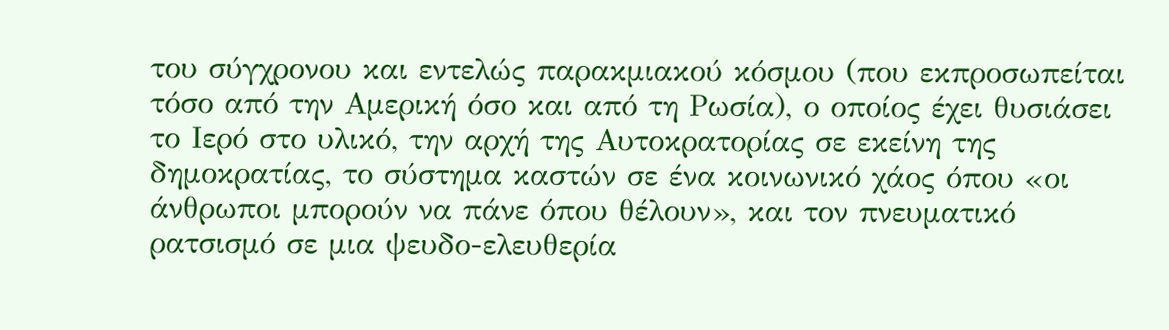του σύγχρονου και εντελώς παρακμιακού κόσμου (που εκπροσωπείται τόσο από την Αμερική όσο και από τη Ρωσία), ο οποίος έχει θυσιάσει το Ιερό στο υλικό, την αρχή της Αυτοκρατορίας σε εκείνη της δημοκρατίας, το σύστημα καστών σε ένα κοινωνικό χάος όπου «οι άνθρωποι μπορούν να πάνε όπου θέλουν», και τον πνευματικό ρατσισμό σε μια ψευδο-ελευθερία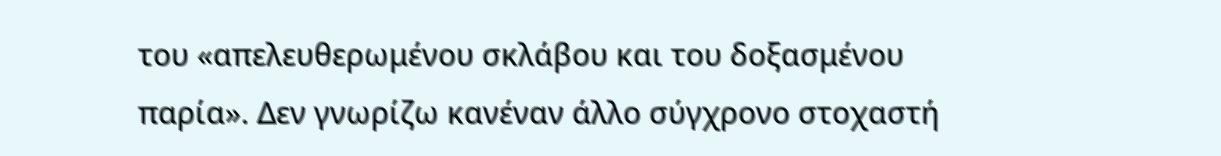του «απελευθερωμένου σκλάβου και του δοξασμένου παρία». Δεν γνωρίζω κανέναν άλλο σύγχρονο στοχαστή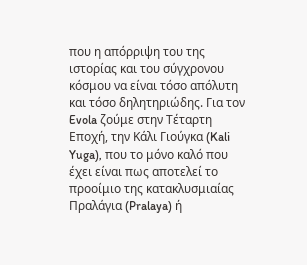που η απόρριψη του της ιστορίας και του σύγχρονου κόσμου να είναι τόσο απόλυτη και τόσο δηλητηριώδης. Για τον Evola ζούμε στην Τέταρτη Εποχή, την Κάλι Γιούγκα (Kali Yuga), που το μόνο καλό που έχει είναι πως αποτελεί το προοίμιο της κατακλυσμιαίας Πραλάγια (Pralaya) ή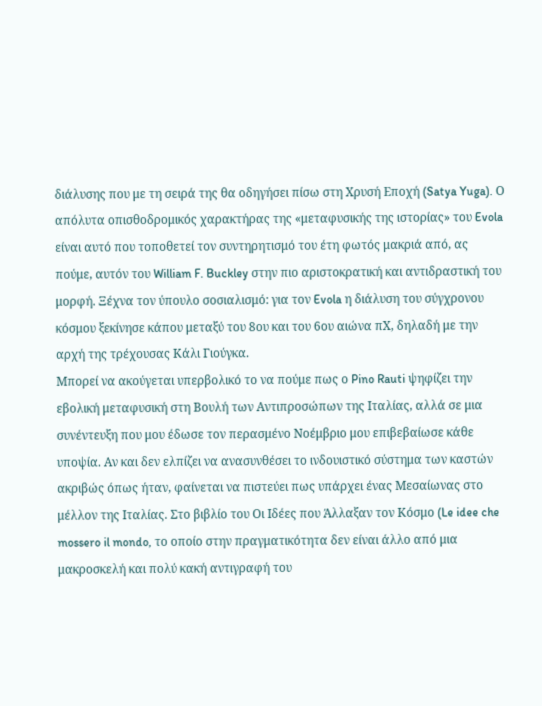διάλυσης που με τη σειρά της θα οδηγήσει πίσω στη Χρυσή Εποχή (Satya Yuga). Ο απόλυτα οπισθοδρομικός χαρακτήρας της «μεταφυσικής της ιστορίας» του Evola είναι αυτό που τοποθετεί τον συντηρητισμό του έτη φωτός μακριά από, ας πούμε, αυτόν του William F. Buckley στην πιο αριστοκρατική και αντιδραστική του μορφή. Ξέχνα τον ύπουλο σοσιαλισμό: για τον Evola η διάλυση του σύγχρονου κόσμου ξεκίνησε κάπου μεταξύ του 8ου και του 6ου αιώνα πΧ, δηλαδή με την αρχή της τρέχουσας Κάλι Γιούγκα.
Μπορεί να ακούγεται υπερβολικό το να πούμε πως ο Pino Rauti ψηφίζει την εβολική μεταφυσική στη Βουλή των Αντιπροσώπων της Ιταλίας, αλλά σε μια συνέντευξη που μου έδωσε τον περασμένο Νοέμβριο μου επιβεβαίωσε κάθε υποψία. Αν και δεν ελπίζει να ανασυνθέσει το ινδουιστικό σύστημα των καστών ακριβώς όπως ήταν, φαίνεται να πιστεύει πως υπάρχει ένας Μεσαίωνας στο μέλλον της Ιταλίας. Στο βιβλίο του Οι Ιδέες που Άλλαξαν τον Κόσμο (Le idee che mossero il mondo, το οποίο στην πραγματικότητα δεν είναι άλλο από μια μακροσκελή και πολύ κακή αντιγραφή του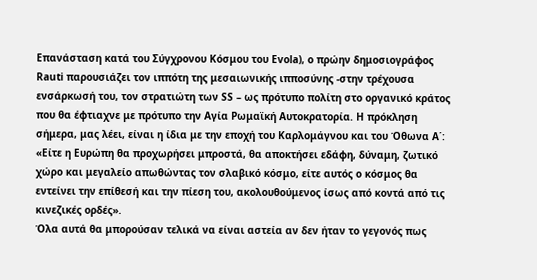Επανάσταση κατά του Σύγχρονου Κόσμου του Evola), ο πρώην δημοσιογράφος Rauti παρουσιάζει τον ιππότη της μεσαιωνικής ιπποσύνης -στην τρέχουσα ενσάρκωσή του, τον στρατιώτη των SS – ως πρότυπο πολίτη στο οργανικό κράτος που θα έφτιαχνε με πρότυπο την Αγία Ρωμαϊκή Αυτοκρατορία. Η πρόκληση σήμερα, μας λέει, είναι η ίδια με την εποχή του Καρλομάγνου και του Όθωνα Α΄: «Είτε η Ευρώπη θα προχωρήσει μπροστά, θα αποκτήσει εδάφη, δύναμη, ζωτικό χώρο και μεγαλείο απωθώντας τον σλαβικό κόσμο, είτε αυτός ο κόσμος θα εντείνει την επίθεσή και την πίεση του, ακολουθούμενος ίσως από κοντά από τις κινεζικές ορδές».
Όλα αυτά θα μπορούσαν τελικά να είναι αστεία αν δεν ήταν το γεγονός πως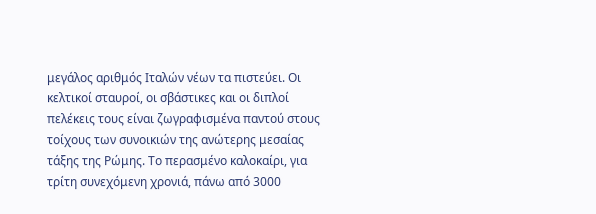μεγάλος αριθμός Ιταλών νέων τα πιστεύει. Οι κελτικοί σταυροί, οι σβάστικες και οι διπλοί πελέκεις τους είναι ζωγραφισμένα παντού στους τοίχους των συνοικιών της ανώτερης μεσαίας τάξης της Ρώμης. Το περασμένο καλοκαίρι, για τρίτη συνεχόμενη χρονιά, πάνω από 3000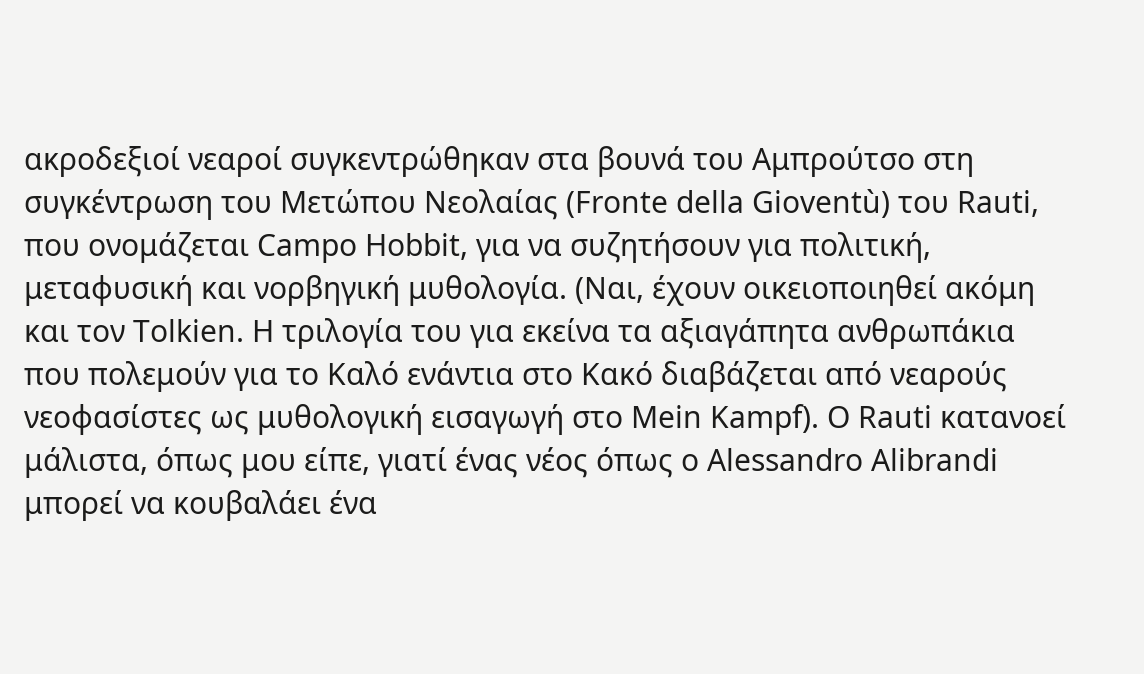ακροδεξιοί νεαροί συγκεντρώθηκαν στα βουνά του Αμπρούτσο στη συγκέντρωση του Μετώπου Νεολαίας (Fronte della Gioventù) του Rauti, που ονομάζεται Campo Hobbit, για να συζητήσουν για πολιτική, μεταφυσική και νορβηγική μυθολογία. (Ναι, έχουν οικειοποιηθεί ακόμη και τον Tolkien. Η τριλογία του για εκείνα τα αξιαγάπητα ανθρωπάκια που πολεμούν για το Καλό ενάντια στο Κακό διαβάζεται από νεαρούς νεοφασίστες ως μυθολογική εισαγωγή στο Mein Kampf). Ο Rauti κατανοεί μάλιστα, όπως μου είπε, γιατί ένας νέος όπως ο Alessandro Alibrandi μπορεί να κουβαλάει ένα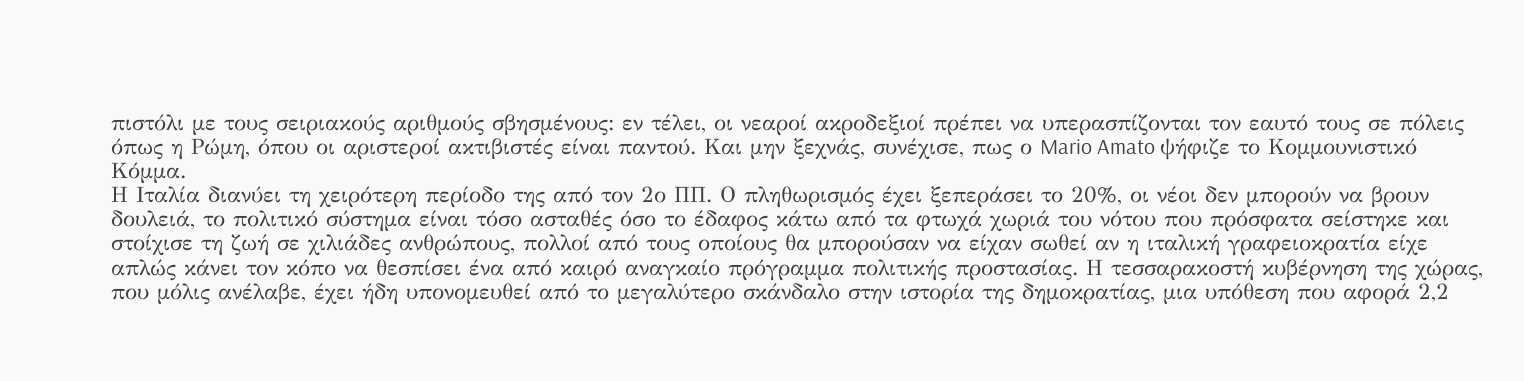πιστόλι με τους σειριακούς αριθμούς σβησμένους: εν τέλει, οι νεαροί ακροδεξιοί πρέπει να υπερασπίζονται τον εαυτό τους σε πόλεις όπως η Ρώμη, όπου οι αριστεροί ακτιβιστές είναι παντού. Και μην ξεχνάς, συνέχισε, πως ο Mario Amato ψήφιζε το Κομμουνιστικό Κόμμα.
Η Ιταλία διανύει τη χειρότερη περίοδο της από τον 2ο ΠΠ. Ο πληθωρισμός έχει ξεπεράσει το 20%, οι νέοι δεν μπορούν να βρουν δουλειά, το πολιτικό σύστημα είναι τόσο ασταθές όσο το έδαφος κάτω από τα φτωχά χωριά του νότου που πρόσφατα σείστηκε και στοίχισε τη ζωή σε χιλιάδες ανθρώπους, πολλοί από τους οποίους θα μπορούσαν να είχαν σωθεί αν η ιταλική γραφειοκρατία είχε απλώς κάνει τον κόπο να θεσπίσει ένα από καιρό αναγκαίο πρόγραμμα πολιτικής προστασίας. Η τεσσαρακοστή κυβέρνηση της χώρας, που μόλις ανέλαβε, έχει ήδη υπονομευθεί από το μεγαλύτερο σκάνδαλο στην ιστορία της δημοκρατίας, μια υπόθεση που αφορά 2,2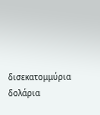δισεκατομμύρια δολάρια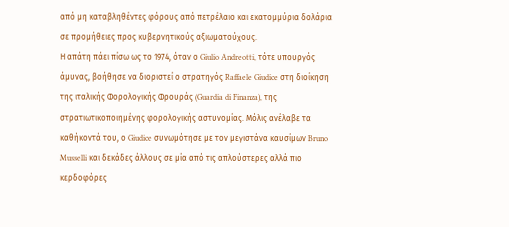από μη καταβληθέντες φόρους από πετρέλαιο και εκατομμύρια δολάρια σε προμήθειες προς κυβερνητικούς αξιωματούχους.
Η απάτη πάει πίσω ως το 1974, όταν ο Giulio Andreotti, τότε υπουργός άμυνας, βοήθησε να διοριστεί ο στρατηγός Raffaele Giudice στη διοίκηση της ιταλικής Φορολογικής Φρουράς (Guardia di Finanza), της στρατιωτικοποιημένης φορολογικής αστυνομίας. Μόλις ανέλαβε τα καθήκοντά του, ο Giudice συνωμότησε με τον μεγιστάνα καυσίμων Bruno Musselli και δεκάδες άλλους σε μία από τις απλούστερες αλλά πιο κερδοφόρες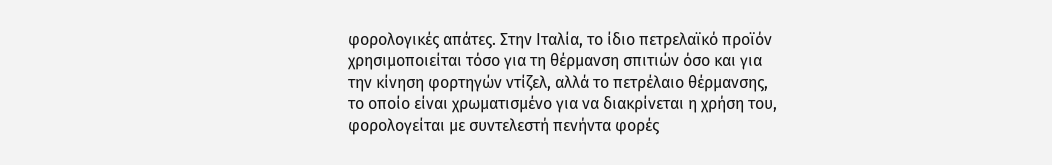φορολογικές απάτες. Στην Ιταλία, το ίδιο πετρελαϊκό προϊόν χρησιμοποιείται τόσο για τη θέρμανση σπιτιών όσο και για την κίνηση φορτηγών ντίζελ, αλλά το πετρέλαιο θέρμανσης, το οποίο είναι χρωματισμένο για να διακρίνεται η χρήση του, φορολογείται με συντελεστή πενήντα φορές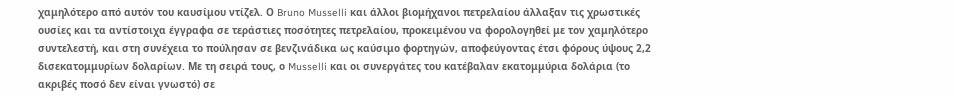χαμηλότερο από αυτόν του καυσίμου ντίζελ. Ο Bruno Musselli και άλλοι βιομήχανοι πετρελαίου άλλαξαν τις χρωστικές ουσίες και τα αντίστοιχα έγγραφα σε τεράστιες ποσότητες πετρελαίου, προκειμένου να φορολογηθεί με τον χαμηλότερο συντελεστή, και στη συνέχεια το πούλησαν σε βενζινάδικα ως καύσιμο φορτηγών, αποφεύγοντας έτσι φόρους ύψους 2,2 δισεκατομμυρίων δολαρίων. Με τη σειρά τους, ο Musselli και οι συνεργάτες του κατέβαλαν εκατομμύρια δολάρια (το ακριβές ποσό δεν είναι γνωστό) σε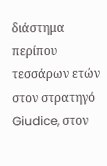διάστημα περίπου τεσσάρων ετών στον στρατηγό Giudice, στον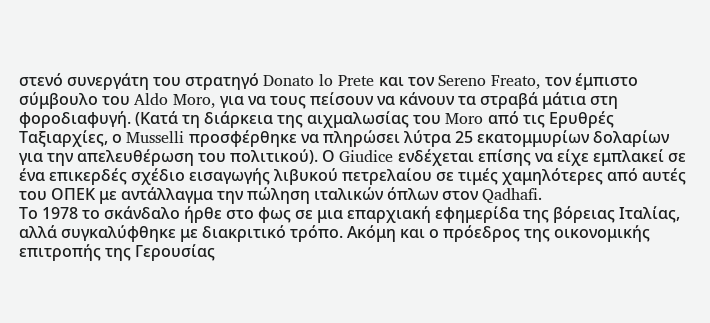στενό συνεργάτη του στρατηγό Donato lo Prete και τον Sereno Freato, τον έμπιστο σύμβουλο του Aldo Moro, για να τους πείσουν να κάνουν τα στραβά μάτια στη φοροδιαφυγή. (Κατά τη διάρκεια της αιχμαλωσίας του Moro από τις Ερυθρές Ταξιαρχίες, ο Musselli προσφέρθηκε να πληρώσει λύτρα 25 εκατομμυρίων δολαρίων για την απελευθέρωση του πολιτικού). Ο Giudice ενδέχεται επίσης να είχε εμπλακεί σε ένα επικερδές σχέδιο εισαγωγής λιβυκού πετρελαίου σε τιμές χαμηλότερες από αυτές του ΟΠΕΚ με αντάλλαγμα την πώληση ιταλικών όπλων στον Qadhafi.
Το 1978 το σκάνδαλο ήρθε στο φως σε μια επαρχιακή εφημερίδα της βόρειας Ιταλίας, αλλά συγκαλύφθηκε με διακριτικό τρόπο. Ακόμη και ο πρόεδρος της οικονομικής επιτροπής της Γερουσίας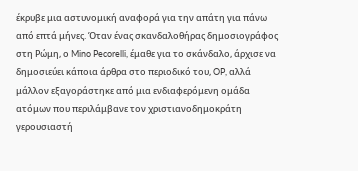έκρυβε μια αστυνομική αναφορά για την απάτη για πάνω από επτά μήνες. Όταν ένας σκανδαλοθήρας δημοσιογράφος στη Ρώμη, ο Mino Pecorelli, έμαθε για το σκάνδαλο, άρχισε να δημοσιεύει κάποια άρθρα στο περιοδικό του, OP, αλλά μάλλον εξαγοράστηκε από μια ενδιαφερόμενη ομάδα ατόμων που περιλάμβανε τον χριστιανοδημοκράτη γερουσιαστή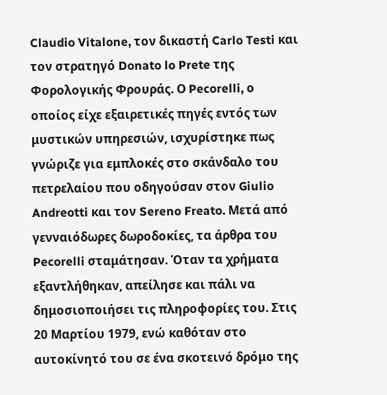Claudio Vitalone, τον δικαστή Carlo Testi και τον στρατηγό Donato lo Prete της Φορολογικής Φρουράς. Ο Pecorelli, ο οποίος είχε εξαιρετικές πηγές εντός των μυστικών υπηρεσιών, ισχυρίστηκε πως γνώριζε για εμπλοκές στο σκάνδαλο του πετρελαίου που οδηγούσαν στον Giulio Andreotti και τον Sereno Freato. Μετά από γενναιόδωρες δωροδοκίες, τα άρθρα του Pecorelli σταμάτησαν. Όταν τα χρήματα εξαντλήθηκαν, απείλησε και πάλι να δημοσιοποιήσει τις πληροφορίες του. Στις 20 Μαρτίου 1979, ενώ καθόταν στο αυτοκίνητό του σε ένα σκοτεινό δρόμο της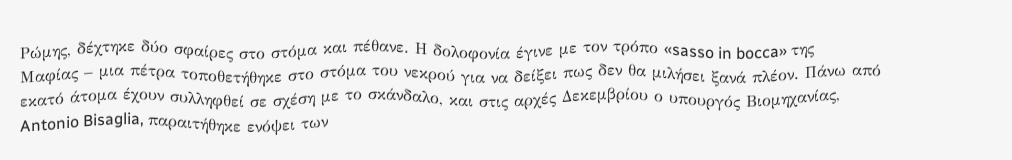Ρώμης, δέχτηκε δύο σφαίρες στο στόμα και πέθανε. Η δολοφονία έγινε με τον τρόπο «sasso in bocca» της Μαφίας – μια πέτρα τοποθετήθηκε στο στόμα του νεκρού για να δείξει πως δεν θα μιλήσει ξανά πλέον. Πάνω από εκατό άτομα έχουν συλληφθεί σε σχέση με το σκάνδαλο, και στις αρχές Δεκεμβρίου ο υπουργός Βιομηχανίας, Antonio Bisaglia, παραιτήθηκε ενόψει των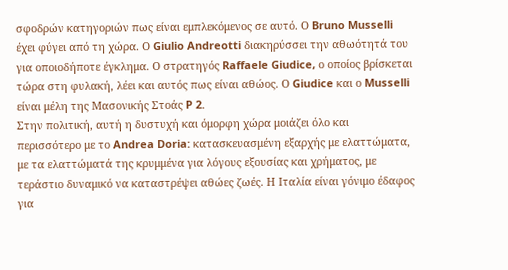σφοδρών κατηγοριών πως είναι εμπλεκόμενος σε αυτό. Ο Bruno Musselli έχει φύγει από τη χώρα. Ο Giulio Andreotti διακηρύσσει την αθωότητά του για οποιοδήποτε έγκλημα. Ο στρατηγός Raffaele Giudice, ο οποίος βρίσκεται τώρα στη φυλακή, λέει και αυτός πως είναι αθώος. Ο Giudice και ο Musselli είναι μέλη της Μασονικής Στοάς P 2.
Στην πολιτική, αυτή η δυστυχή και όμορφη χώρα μοιάζει όλο και περισσότερο με το Andrea Doria: κατασκευασμένη εξαρχής με ελαττώματα, με τα ελαττώματά της κρυμμένα για λόγους εξουσίας και χρήματος, με τεράστιο δυναμικό να καταστρέψει αθώες ζωές. Η Ιταλία είναι γόνιμο έδαφος για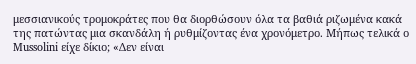μεσσιανικούς τρομοκράτες που θα διορθώσουν όλα τα βαθιά ριζωμένα κακά της πατώντας μια σκανδάλη ή ρυθμίζοντας ένα χρονόμετρο. Μήπως τελικά ο Mussolini είχε δίκιο; «Δεν είναι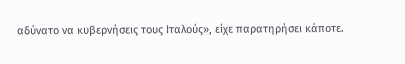αδύνατο να κυβερνήσεις τους Ιταλούς», είχε παρατηρήσει κάποτε.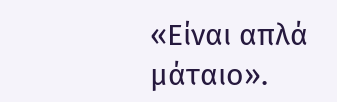«Είναι απλά μάταιο».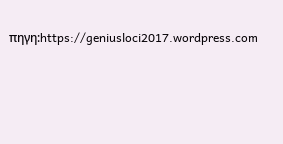πηγη:https://geniusloci2017.wordpress.com